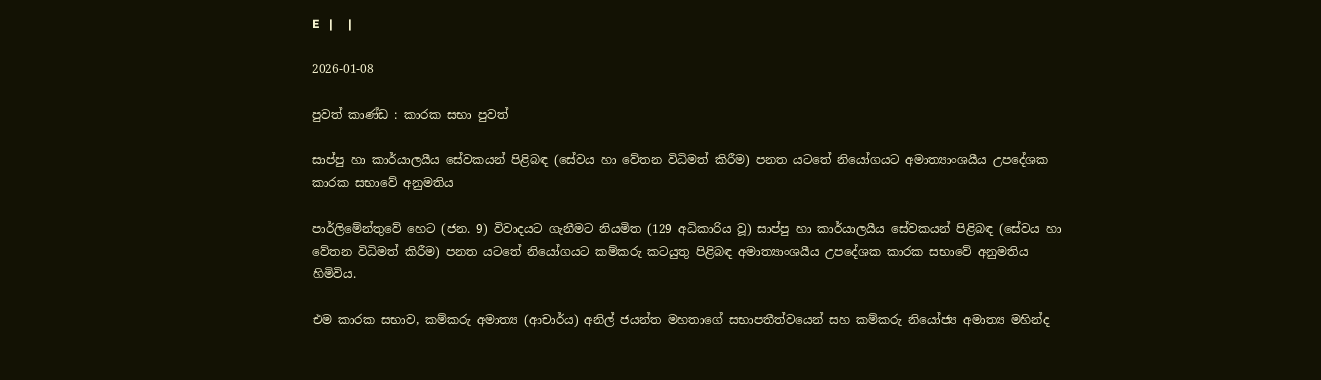E   |     |

2026-01-08

පුවත් කාණ්ඩ : කාරක සභා පුවත්

සාප්පු හා කාර්යාලයීය සේවකයන් පිළිබඳ (සේවය හා වේතන විධිමත් කිරීම) පනත යටතේ නියෝගයට අමාත්‍යාංශයීය උපදේශක කාරක සභාවේ අනුමතිය

පාර්ලිමේන්තුවේ හෙට (ජන. 9) විවාදයට ගැනීමට නියමිත (129 අධිකාරිය වූ) සාප්පු හා කාර්යාලයීය සේවකයන් පිළිබඳ (සේවය හා වේතන විධිමත් කිරීම) පනත යටතේ නියෝගයට කම්කරු කටයුතු පිළිබඳ අමාත්‍යාංශයීය උපදේශක කාරක සභාවේ අනුමතිය හිමිවිය.

එම කාරක සභාව, කම්කරු අමාත්‍ය (ආචාර්ය) අනිල් ජයන්ත මහතාගේ සභාපතීත්වයෙන් සහ කම්කරු නියෝජ්‍ය අමාත්‍ය මහින්ද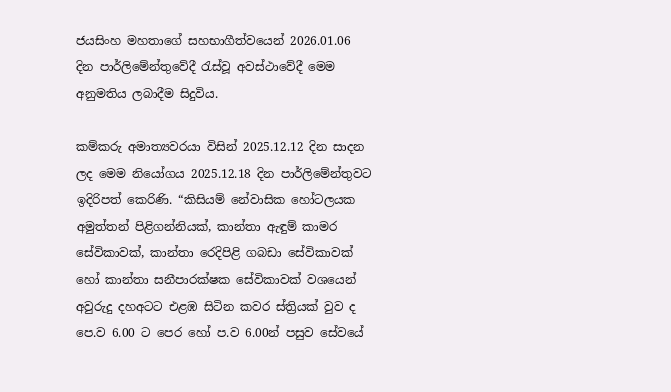ජයසිංහ මහතාගේ සහභාගීත්වයෙන් 2026.01.06 දින පාර්ලිමේන්තුවේදී රැස්වූ අවස්ථාවේදී මෙම අනුමතිය ලබාදීම සිදුවිය.

කම්කරු අමාත්‍යවරයා විසින් 2025.12.12 දින සාදන ලද මෙම නියෝගය 2025.12.18 දින පාර්ලිමේන්තුවට ඉදිරිපත් කෙරිණි. “කිසියම් නේවාසික හෝටලයක අමුත්තන් පිළිගන්නියක්, කාන්තා ඇඳුම් කාමර සේවිකාවක්, කාන්තා රෙදිපිළි ගබඩා සේවිකාවක් හෝ කාන්තා සනීපාරක්ෂක සේවිකාවක් වශයෙන් අවුරුදු දහඅටට එළඹ සිටින කවර ස්ත්‍රියක් වුව ද පෙ.ව 6.00 ට පෙර හෝ ප.ව 6.00න් පසුව සේවයේ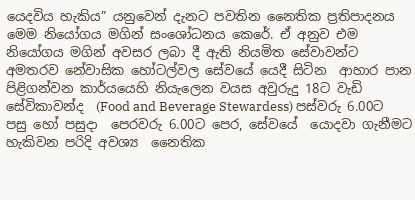යෙදවිය හැකිය” යනුවෙන් දැනට පවතින නෛතික ප්‍රතිපාදනය මෙම නියෝගය මගින් සංශෝධනය කෙරේ. ඒ අනුව එම නියෝගය මගින් අවසර ලබා දී ඇති නියමිත සේවාවන්ට අමතරව නේවාසික හෝටල්වල සේවයේ යෙදී සිටින  ආහාර පාන පිළිගන්වන කාර්යයෙහි නියැලෙන වයස අවුරුදු 18ට වැඩි සේවිකාවන්ද  (Food and Beverage Stewardess) පස්වරු 6.00ට පසු හෝ පසුදා  පෙරවරු 6.00ට පෙර, සේවයේ  යොදවා ගැනීමට හැකිවන පරිදි අවශ්‍ය  නෛතික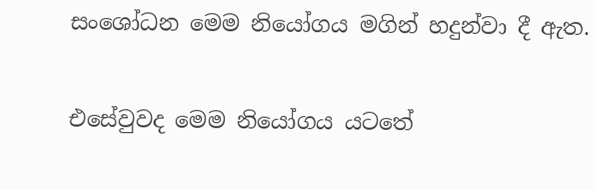සංශෝධන මෙම නියෝගය මගින් හදුන්වා දී ඇත.

එසේවුවද මෙම නියෝගය යටතේ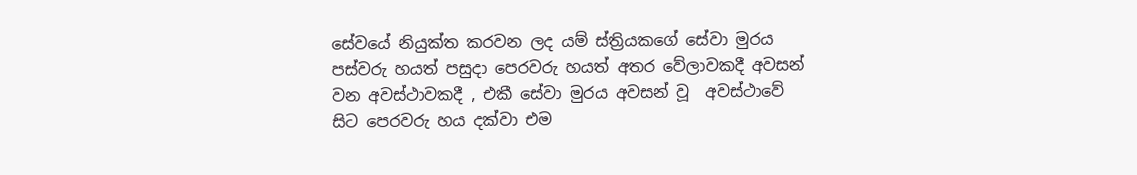සේවයේ නියුක්ත කරවන ලද යම් ස්ත්‍රියකගේ සේවා මුරය පස්වරු හයත් පසුදා පෙරවරු හයත් අතර වේලාවකදී අවසන් වන අවස්ථාවකදී , එකී සේවා මුරය අවසන් වූ  අවස්ථාවේ සිට පෙරවරු හය දක්වා එම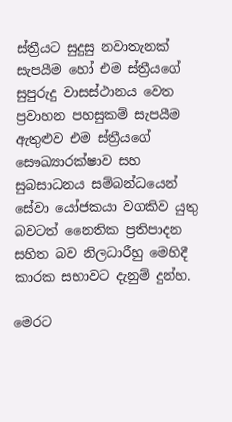ස්ත්‍රීයට සුදුසු නවාතැනක් සැපයීම හෝ එම ස්ත්‍රීයගේ සුපුරුදු වාසස්ථානය වෙත ප්‍රවාහන පහසුකම් සැපයීම ඇතුළුව එම ස්ත්‍රීයගේ සෞඛ්‍යාරක්ෂාව සහ සුබසාධනය සම්බන්ධයෙන් සේවා යෝජකයා වගකිව යුතු බවටත් නෛතික ප්‍රතිපාදන සහිත බව නිලධාරීහු මෙහිදී කාරක සභාවට දැනුම් දුන්හ.

මෙරට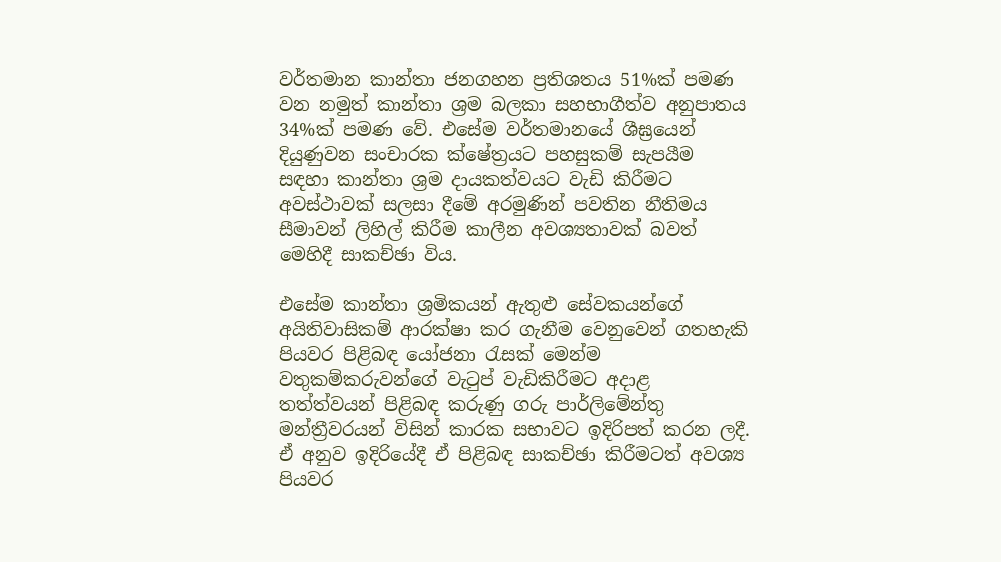වර්තමාන කාන්තා ජනගහන ප්‍රතිශතය 51%ක් පමණ වන නමුත් කාන්තා ශ්‍රම බලකා සහභාගීත්ව අනුපාතය 34%ක් පමණ වේ. එසේම වර්තමානයේ ශීඝ්‍රයෙන් දියුණුවන සංචාරක ක්ෂේත්‍රයට පහසුකම් සැපයීම සඳහා කාන්තා ශ්‍රම දායකත්වයට වැඩි කිරීමට අවස්ථාවක් සලසා දීමේ අරමුණින් පවතින නීතිමය සීමාවන් ලිහිල් කිරීම කාලීන අවශ්‍යතාවක් බවත් මෙහිදී සාකච්ඡා විය.

එසේම කාන්තා ශ්‍රමිකයන් ඇතුළු සේවකයන්ගේ අයිතිවාසිකම් ආරක්ෂා කර ගැනීම වෙනුවෙන් ගතහැකි පියවර පිළිබඳ යෝජනා රැසක් මෙන්ම වතුකම්කරුවන්ගේ වැටුප් වැඩිකිරී‍මට අදාළ තත්ත්වයන් පිළිබඳ කරුණු ගරු පාර්ලිමේන්තු මන්ත්‍රීවරයන් විසින් කාරක සභාවට ඉදිරිපත් කරන ලදී. ඒ අනුව ඉදිරියේදී ඒ පිළිබඳ සාකච්ඡා කිරීමටත් අවශ්‍ය පියවර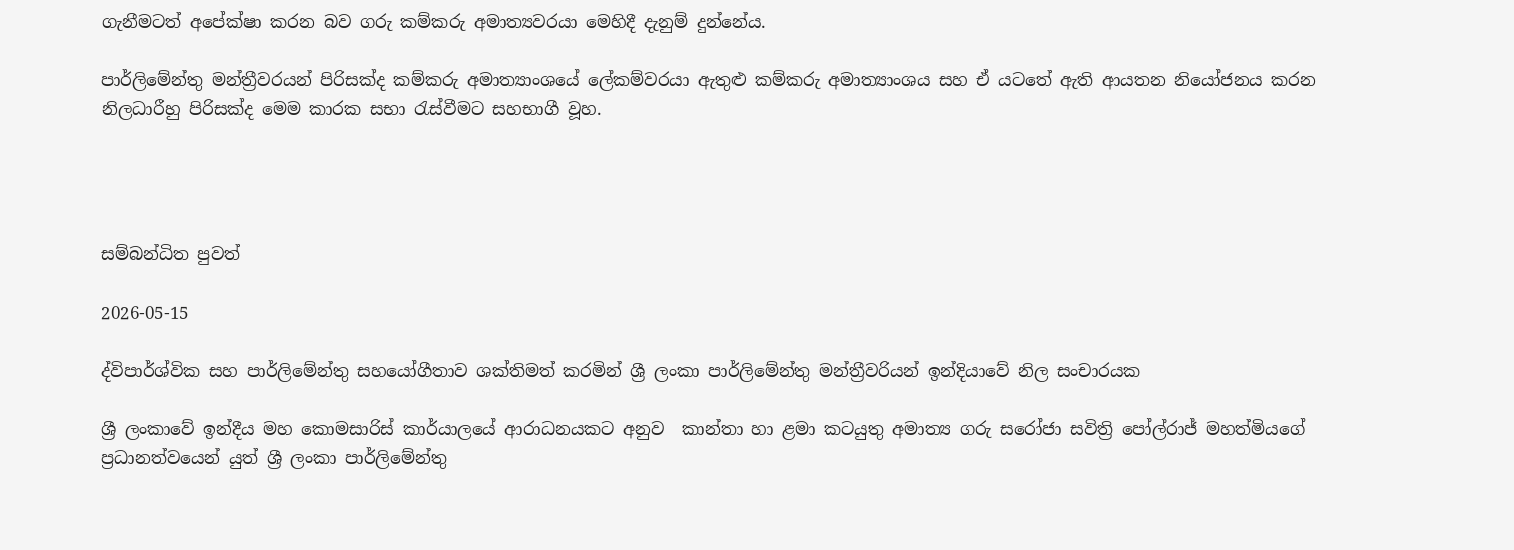ගැනීමටත් අපේක්ෂා කරන බව ගරු කම්කරු අමාත්‍යවරයා මෙහිදී දැනුම් දුන්නේය.

පාර්ලිමේන්තු මන්ත්‍රීවරයන් පිරිසක්ද කම්කරු අමාත්‍යාංශයේ ලේකම්වරයා ඇතුළු කම්කරු අමාත්‍යාංශය සහ ඒ යටතේ ඇති ආයතන නියෝජනය කරන නිලධාරීහු පිරිසක්ද මෙම කාරක සභා රැස්වීමට සහභාගී වූහ.




සම්බන්ධිත පුවත්

2026-05-15

ද්විපාර්ශ්වික සහ පාර්ලිමේන්තු සහයෝගීතාව ශක්තිමත් කරමින් ශ්‍රී ලංකා පාර්ලිමේන්තු මන්ත්‍රීවරියන් ඉන්දියාවේ නිල සංචාරයක

ශ්‍රී ලංකාවේ ඉන්දීය මහ කොමසාරිස් කාර්යාලයේ ආරාධනයකට අනුව  කාන්තා හා ළමා කටයුතු අමාත්‍ය ගරු සරෝජා සවිත්‍රි පෝල්රාජ් මහත්මියගේ ප්‍රධානත්වයෙන් යුත් ශ්‍රී ලංකා පාර්ලිමේන්තු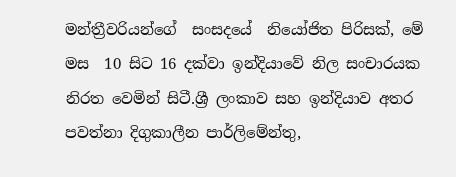මන්ත්‍රීවරියන්ගේ  සංසදයේ  නියෝජිත පිරිසක්, මේ මස  10 සිට 16 දක්වා ඉන්දියාවේ නිල සංචාරයක නිරත වෙමින් සිටී.ශ්‍රී ලංකාව සහ ඉන්දියාව අතර පවත්නා දිගුකාලීන පාර්ලිමේන්තු,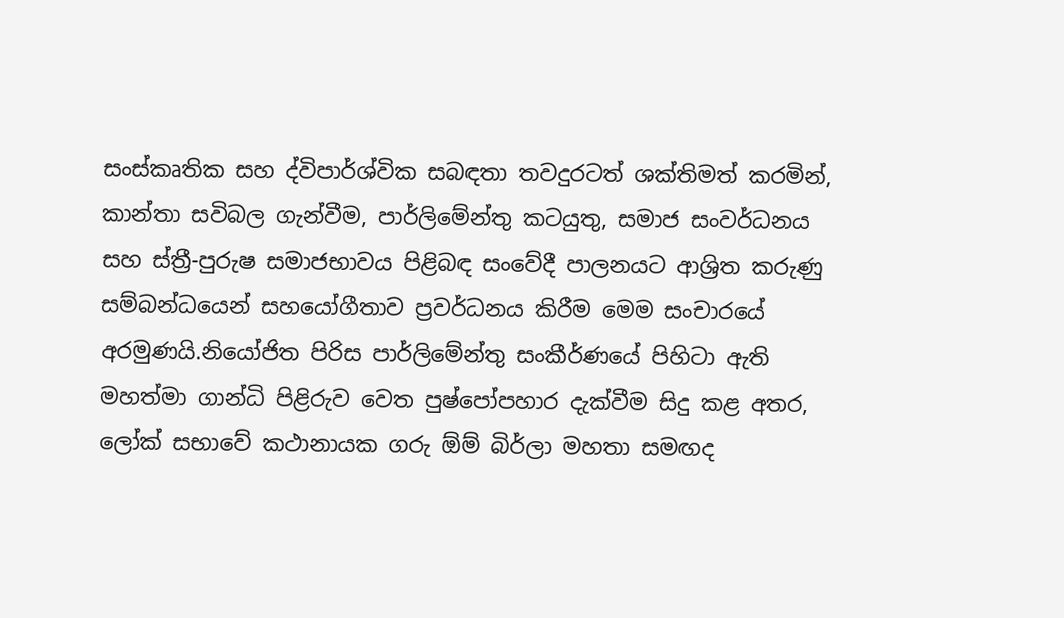සංස්කෘතික සහ ද්විපාර්ශ්වික සබඳතා තවදුරටත් ශක්තිමත් කරමින්, කාන්තා සවිබල ගැන්වීම, පාර්ලිමේන්තු කටයුතු, සමාජ සංවර්ධනය සහ ස්ත්‍රී-පුරුෂ සමාජභාවය පිළිබඳ සංවේදී පාලනයට ආශ්‍රිත කරුණු සම්බන්ධයෙන් සහයෝගීතාව ප්‍රවර්ධනය කිරීම මෙම සංචාරයේ අරමුණයි.නියෝජිත පිරිස පාර්ලිමේන්තු සංකීර්ණයේ පිහිටා ඇති මහත්මා ගාන්ධි පිළිරුව වෙත පුෂ්පෝපහාර දැක්වීම සිදු කළ අතර, ලෝක් සභාවේ කථානායක ගරු ඕම් බිර්ලා මහතා සමඟද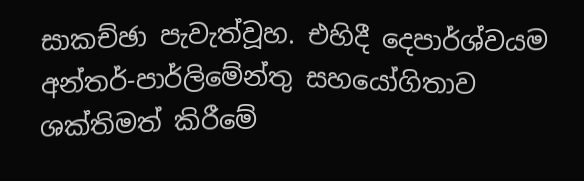සාකච්ඡා පැවැත්වූහ. එහිදී දෙපාර්ශ්වයම අන්තර්-පාර්ලිමේන්තු සහයෝගිතාව ශක්තිමත් කිරීමේ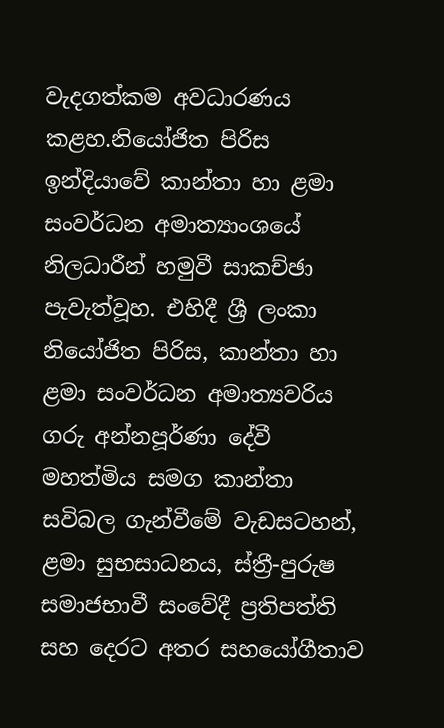වැදගත්කම අවධාරණය කළහ.නියෝජිත පිරිස ඉන්දියාවේ කාන්තා හා ළමා සංවර්ධන අමාත්‍යාංශයේ නිලධාරීන් හමුවී සාකච්ඡා පැවැත්වූහ. එහිදී ශ්‍රී ලංකා නියෝජිත පිරිස, කාන්තා හා ළමා සංවර්ධන අමාත්‍යවරිය ගරු අන්නපූර්ණා දේවී මහත්මිය සමග කාන්තා සවිබල ගැන්වීමේ වැඩසටහන්, ළමා සුභසාධනය, ස්ත්‍රී-පුරුෂ සමාජභාවී සංවේදී ප්‍රතිපත්ති සහ දෙරට අතර සහයෝගීතාව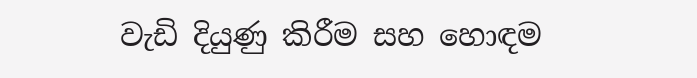වැඩි දියුණු කිරීම සහ හොඳම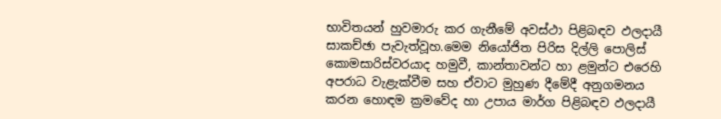භාවිතයන් හුවමාරු කර ගැනීමේ අවස්ථා පිළිබඳව ඵලදායී සාකච්ඡා පැවැත්වූහ.මෙම නියෝජිත පිරිස දිල්ලි පොලිස් කොමසාරිස්වරයාද හමුවී, කාන්තාවන්ට හා ළමුන්ට එරෙහි අපරාධ වැළැක්වීම සහ ඒවාට මුහුණ දීමේදී අනුගමනය කරන හොඳම ක්‍රමවේද හා උපාය මාර්ග පිළිබඳව ඵලදායී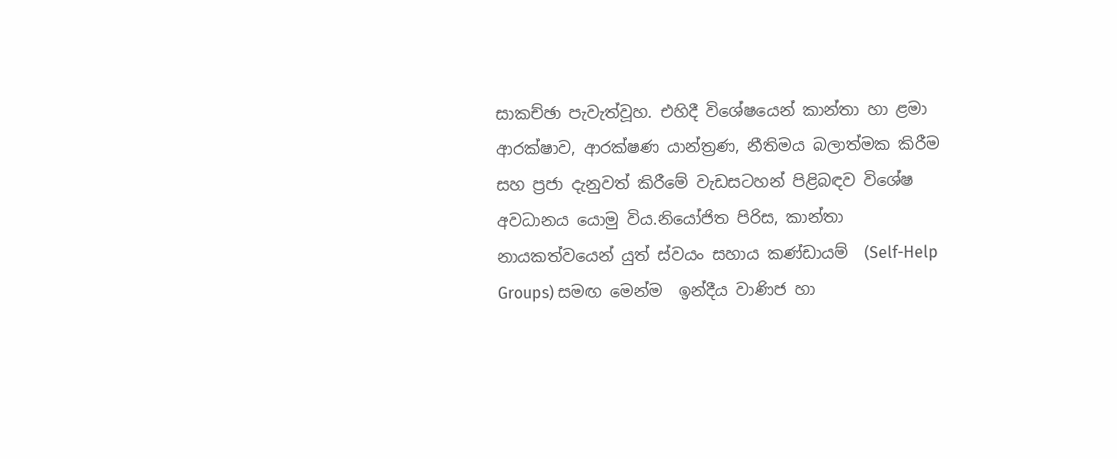සාකච්ඡා පැවැත්වූහ. එහිදී විශේෂයෙන් කාන්තා හා ළමා ආරක්ෂාව, ආරක්ෂණ යාන්ත්‍රණ, නීතිමය බලාත්මක කිරීම සහ ප්‍රජා දැනුවත් කිරීමේ වැඩසටහන් පිළිබඳව විශේෂ අවධානය යොමු විය.නියෝජිත පිරිස, කාන්තා නායකත්වයෙන් යුත් ස්වයං සහාය කණ්ඩායම්  (Self-Help Groups) සමඟ මෙන්ම  ඉන්දීය වාණිජ හා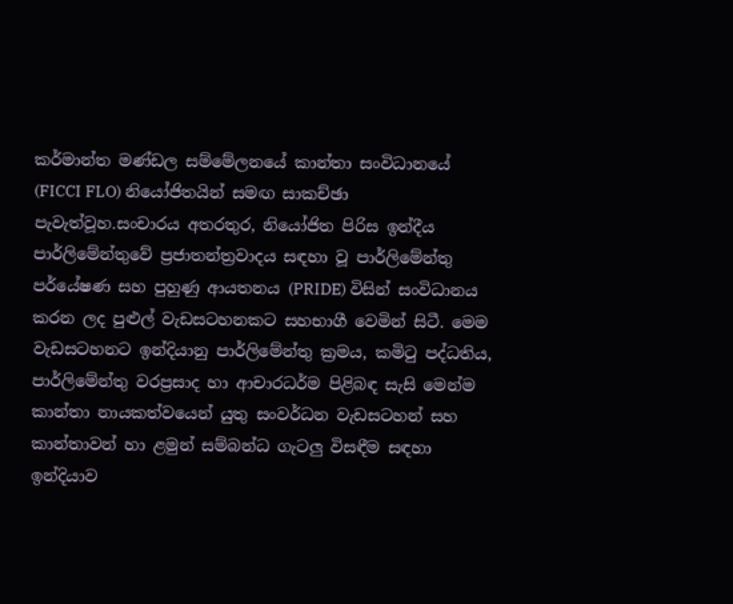කර්මාන්ත මණ්ඩල සම්මේලනයේ කාන්තා සංවිධානයේ (FICCI FLO) නියෝජිතයින් සමඟ සාකච්ඡා පැවැත්වූහ.සංචාරය අතරතුර, නියෝජිත පිරිස ඉන්දීය පාර්ලිමේන්තුවේ ප්‍රජාතන්ත්‍රවාදය සඳහා වූ පාර්ලිමේන්තු පර්යේෂණ සහ පුහුණු ආයතනය (PRIDE) විසින් සංවිධානය කරන ලද පුළුල් වැඩසටහනකට සහභාගී වෙමින් සිටී. මෙම වැඩසටහනට ඉන්දියානු පාර්ලිමේන්තු ක්‍රමය, කමිටු පද්ධතිය, පාර්ලිමේන්තු වරප්‍රසාද හා ආචාරධර්ම පිළිබඳ සැසි මෙන්ම කාන්තා නායකත්වයෙන් යුතු සංවර්ධන වැඩසටහන් සහ කාන්තාවන් හා ළමුන් සම්බන්ධ ගැටලු විසඳීම සඳහා ඉන්දියාව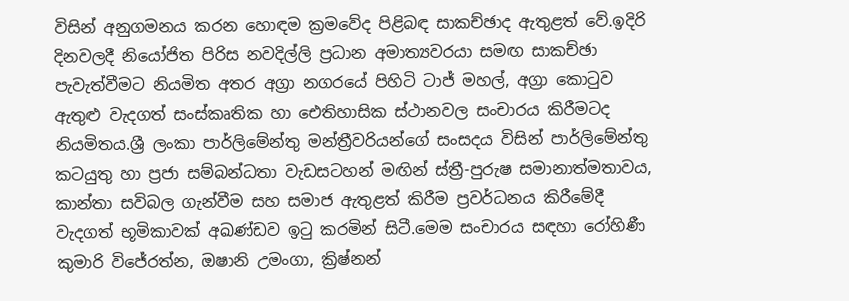විසින් අනුගමනය කරන හොඳම ක්‍රමවේද පිළිබඳ සාකච්ඡාද ඇතුළත් වේ.ඉදිරි දිනවලදී නියෝජිත පිරිස නවදිල්ලි ප්‍රධාන අමාත්‍යවරයා සමඟ සාකච්ඡා පැවැත්වීමට නියමිත අතර අග්‍රා නගරයේ පිහිටි ටාජ් මහල්, අග්‍රා කොටුව ඇතුළු වැදගත් සංස්කෘතික හා ඓතිහාසික ස්ථානවල සංචාරය කිරීමටද නියමිතය.ශ්‍රී ලංකා පාර්ලිමේන්තු මන්ත්‍රීවරියන්ගේ සංසදය විසින් පාර්ලිමේන්තු කටයුතු හා ප්‍රජා සම්බන්ධතා වැඩසටහන් මඟින් ස්ත්‍රී-පුරුෂ සමානාත්මතාවය, කාන්තා සවිබල ගැන්වීම සහ සමාජ ඇතුළත් කිරීම ප්‍රවර්ධනය කිරීමේදී වැදගත් භූමිකාවක් අඛණ්ඩව ඉටු කරමින් සිටී.මෙම සංචාරය සඳහා රෝහිණී කුමාරි විජේරත්න, ඔෂානි උමංගා, ක්‍රිෂ්නන්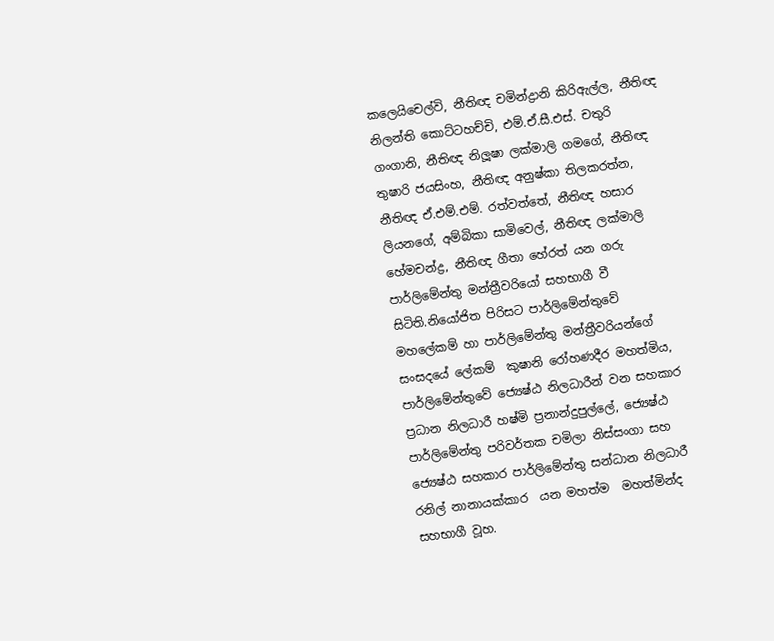කලෙයිචෙල්වි, නීතිඥ චමින්ද්‍රානි කිරිඇල්ල, නීතිඥ නිලන්ති කොට්ටහච්චි, එම්.ඒ.සී.එස්. චතුරි ගංගානි, නීතිඥ නිලූෂා ලක්මාලි ගමගේ, නීතිඥ තුෂාරි ජයසිංහ, නීතිඥ අනුෂ්කා තිලකරත්න, නීතිඥ ඒ.එම්.එම්. රත්වත්තේ, නීතිඥ හසාර ලියනගේ, අම්බිකා සාමිවෙල්, නීතිඥ ලක්මාලි හේමචන්ද්‍ර, නීතිඥ ගීතා හේරත් යන ගරු පාර්ලිමේන්තු මන්ත්‍රීවරියෝ සහභාගී වී සිටිති.නියෝජිත පිරිසට පාර්ලිමේන්තුවේ මහලේකම් හා පාර්ලිමේන්තු මන්ත්‍රීවරියන්ගේ සංසදයේ ලේකම්  කුෂානි රෝහණදීර මහත්මිය, පාර්ලිමේන්තුවේ ජ්‍යෙෂ්ඨ නිලධාරීන් වන සහකාර ප්‍රධාන නිලධාරී හෂ්මි ප්‍රනාන්දුපුල්ලේ, ජ්‍යෙෂ්ඨ පාර්ලිමේන්තු පරිවර්තක චමිලා නිස්සංගා සහ ජ්‍යෙෂ්ඨ සහකාර පාර්ලිමේන්තු සන්ධාන නිලධාරී  රනිල් නානායක්කාර  යන මහත්ම  මහත්මින්ද  සහභාගී වූහ.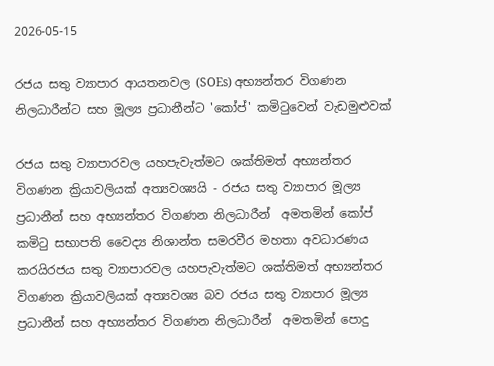2026-05-15

රජය සතු ව්‍යාපාර ආයතනවල (SOEs) අභ්‍යන්තර විගණන නිලධාරීන්ට සහ මූල්‍ය ප්‍රධානීන්ට 'කෝප්' කමිටුවෙන් වැඩමුළුවක්

රජය සතු ව්‍යාපාරවල යහපැවැත්මට ශක්තිමත් අභ්‍යන්තර විගණන ක්‍රියාවලියක් අත්‍යවශ්‍යයි - රජය සතු ව්‍යාපාර මූල්‍ය ප්‍රධානීන් සහ අභ්‍යන්තර විගණන නිලධාරීන්  අමතමින් කෝප් කමිටු සභාපති වෛද්‍ය නිශාන්ත සමරවීර මහතා අවධාරණය කරයිරජය සතු ව්‍යාපාරවල යහපැවැත්මට ශක්තිමත් අභ්‍යන්තර විගණන ක්‍රියාවලියක් අත්‍යවශ්‍ය බව රජය සතු ව්‍යාපාර මූල්‍ය ප්‍රධානීන් සහ අභ්‍යන්තර විගණන නිලධාරීන්  අමතමින් පොදු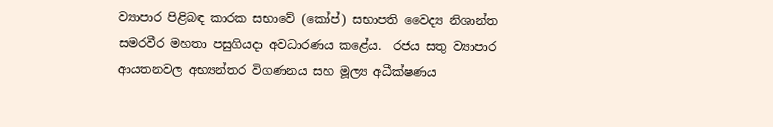ව්‍යාපාර පිළිබඳ කාරක සභාවේ (කෝප්) සභාපති වෛද්‍ය නිශාන්ත සමරවීර මහතා පසුගියදා අවධාරණය කළේය.  රජය සතු ව්‍යාපාර ආයතනවල අභ්‍යන්තර විගණනය සහ මූල්‍ය අධීක්ෂණය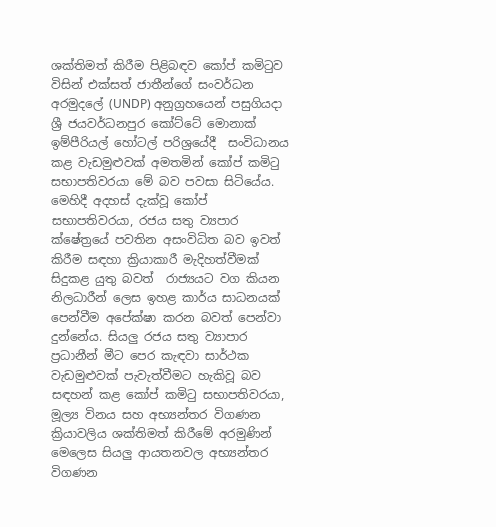ශක්තිමත් කිරීම පිළිබඳව කෝප් කමිටුව විසින් එක්සත් ජාතීන්ගේ සංවර්ධන අරමුදලේ (UNDP) අනුග්‍රහයෙන් පසුගියදා ශ්‍රී ජයවර්ධනපුර කෝට්ටේ මොනාක් ඉම්පීරියල් හෝටල් පරිශ්‍රයේදී  සංවිධානය කළ වැඩමුළුවක් අමතමින් කෝප් කමිටු සභාපතිවරයා මේ බව පවසා සිටියේය.  මෙහිදී අදහස් දැක්වූ කෝප් සභාපතිවරයා, රජය සතු ව්‍යපාර ක්ෂේත්‍රයේ පවතින අසංවිධිත බව ඉවත් කිරීම සඳහා ක්‍රියාකාරී මැදිහත්වීමක් සිදුකළ යුතු බවත්  රාජ්‍යයට වග කියන නිලධාරීන් ලෙස ඉහළ කාර්ය සාධනයක් පෙන්වීම අපේක්ෂා කරන බවත් පෙන්වා දුන්නේය. සියලු රජය සතු ව්‍යාපාර ප්‍රධානීන් මීට පෙර කැඳවා සාර්ථක වැඩමුළුවක් පැවැත්වීමට හැකිවූ බව සඳහන් කළ කෝප් කමිටු සභාපතිවරයා, මූල්‍ය විනය සහ අභ්‍යන්තර විගණන ක්‍රියාවලිය ශක්තිමත් කිරීමේ අරමුණින් මෙලෙස සියලු ආයතනවල අභ්‍යන්තර විගණන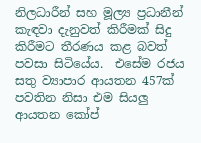නිලධාරීන් සහ මූල්‍ය ප්‍රධානීන් කැඳවා දැනුවත් කිරීමක් සිදු කිරීමට තීරණය කළ බවත් පවසා සිටියේය.  එසේම රජය සතු ව්‍යාපාර ආයතන 457ක් පවතින නිසා එම සියලු ආයතන කෝප්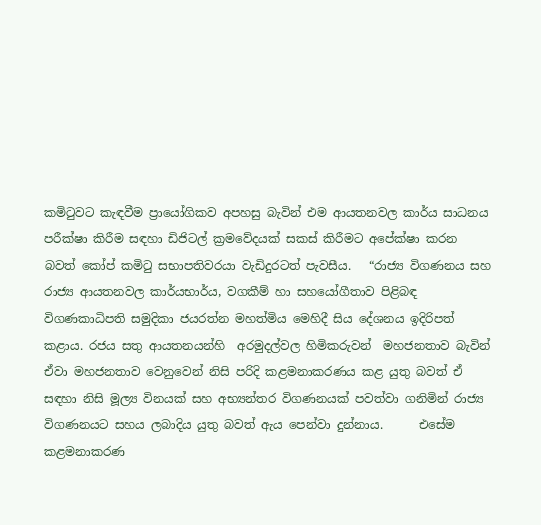කමිටුවට කැඳවීම ප්‍රායෝගිකව අපහසු බැවින් එම ආයතනවල කාර්ය සාධනය පරීක්ෂා කිරීම සඳහා ඩිජිටල් ක්‍රමවේදයක් සකස් කිරීමට අපේක්ෂා කරන බවත් කෝප් කමිටු සභාපතිවරයා වැඩිදුරටත් පැවසීය.   “රාජ්‍ය විගණනය සහ රාජ්‍ය ආයතනවල කාර්යභාර්ය, වගකීම් හා සහයෝගීතාව පිළිබඳ විගණකාධිපති සමුදිකා ජයරත්න මහත්මිය මෙහිදී සිය දේශනය ඉදිරිපත් කළාය. රජය සතු ආයතනයන්හි  අරමුදල්වල හිමිකරුවන්  මහජනතාව බැවින් ඒවා මහජනතාව වෙනුවෙන් නිසි පරිදි කළමනාකරණය කළ යුතු බවත් ඒ සඳහා නිසි මූල්‍ය විනයක් සහ අභ්‍යන්තර විගණනයක් පවත්වා ගනිමින් රාජ්‍ය විගණනයට සහය ලබාදිය යුතු බවත් ඇය පෙන්වා දුන්නාය.      එසේම කළමනාකරණ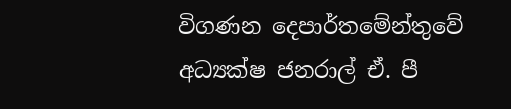විගණන දෙපාර්තමේන්තුවේ අධ්‍යක්ෂ ජනරාල් ඒ. පී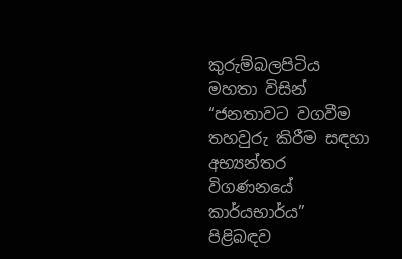කුරුම්බලපිටිය මහතා විසින් “ජනතාවට වගවීම තහවුරු කිරීම සඳහා අභ්‍යන්තර විගණනයේ කාර්යභාර්ය” පිළිබඳව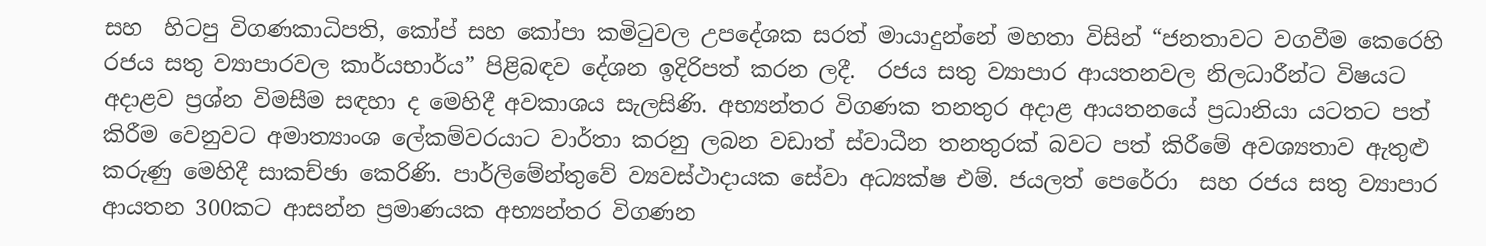සහ  හිටපු විගණකාධිපති, කෝප් සහ කෝපා කමිටුවල උපදේශක සරත් මායාදුන්නේ මහතා විසින් “ජනතාවට වගවීම කෙරෙහි රජය සතු ව්‍යාපාරවල කාර්යභාර්ය” පිළිබඳව දේශන ඉදිරිපත් කරන ලදී.  රජය සතු ව්‍යාපාර ආයතනවල නිලධාරීන්ට විෂයට අදාළව ප්‍රශ්න විමසීම සඳහා ද මෙහිදී අවකාශය සැලසිණි. අභ්‍යන්තර විගණක තනතුර අදාළ ආයතනයේ ප්‍රධානියා යටතට පත් කිරීම වෙනුවට අමාත්‍යාංශ ලේකම්වරයාට වාර්තා කරනු ලබන වඩාත් ස්වාධීන තනතුරක් බවට පත් කිරීමේ අවශ්‍යතාව ඇතුළු කරුණු මෙහිදී සාකච්ඡා කෙරිණි. පාර්ලිමේන්තුවේ ව්‍යවස්ථාදායක සේවා අධ්‍යක්ෂ එම්. ජයලත් පෙරේරා  සහ රජය සතු ව්‍යාපාර ආයතන 300කට ආසන්න ප්‍රමාණයක අභ්‍යන්තර විගණන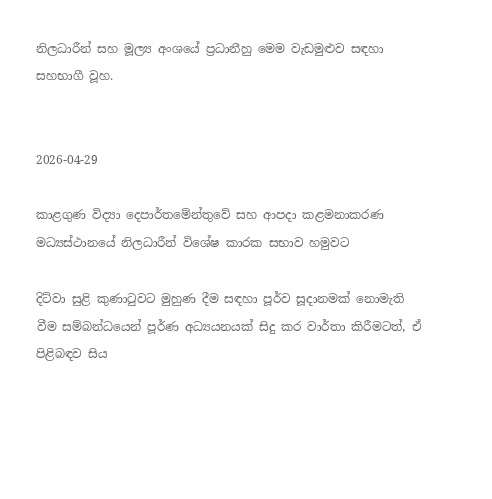නිලධාරීන් සහ මූල්‍ය අංශයේ ප්‍රධානීහු මෙම වැඩමුළුව සඳහා සහභාගී වූහ.


2026-04-29

කාළගුණ විද්‍යා දෙපාර්තමේන්තුවේ සහ ආපදා කළමනාකරණ මධ්‍යස්ථානයේ නිලධාරීන් විශේෂ කාරක සභාව හමුවට

දිට්වා සුළි කුණාටුවට මුහුණ දීම සඳහා පූර්ව සූදානමක් නොමැති වීම සම්බන්ධයෙන් පූර්ණ අධ්‍යයනයක් සිදු කර වාර්තා කිරීමටත්, ඒ පිළිබඳව සිය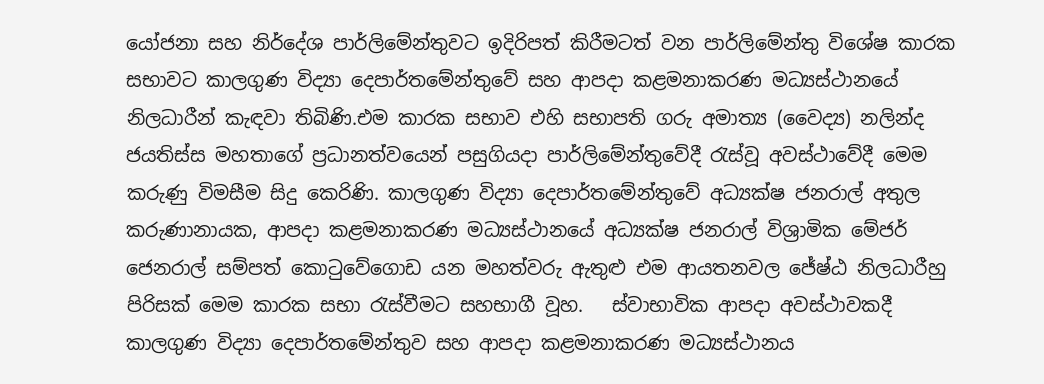යෝජනා සහ නිර්දේශ පාර්ලිමේන්තුවට ඉදිරිපත් කිරීමටත් වන පාර්ලිමේන්තු විශේෂ කාරක සභාවට කාලගුණ විද්‍යා දෙපාර්තමේන්තුවේ සහ ආපදා කළමනාකරණ මධ්‍යස්ථානයේ නිලධාරීන් කැඳවා තිබිණි.එම කාරක සභාව එහි සභාපති ගරු අමාත්‍ය (වෛද්‍ය) නලින්ද ජයතිස්ස මහතාගේ ප්‍රධානත්වයෙන් පසුගියදා පාර්ලිමේන්තුවේදී රැස්වූ අවස්ථාවේදී මෙම කරුණු විමසීම සිදු කෙරිණි. කාලගුණ විද්‍යා දෙපාර්තමේන්තුවේ අධ්‍යක්ෂ ජනරාල් අතුල කරුණානායක, ආපදා කළමනාකරණ මධ්‍යස්ථානයේ අධ්‍යක්ෂ ජනරාල් විශ්‍රාමික මේජර් ජෙනරාල් සම්පත් කොටුවේගොඩ යන මහත්වරු ඇතුළු එම ආයතනවල ජේෂ්ඨ නිලධාරීහු පිරිසක් මෙම කාරක සභා රැස්වීමට සහභාගී වූහ.   ස්වාභාවික ආපදා අවස්ථාවකදී කාලගුණ විද්‍යා දෙපාර්තමේන්තුව සහ ආපදා කළමනාකරණ මධ්‍යස්ථානය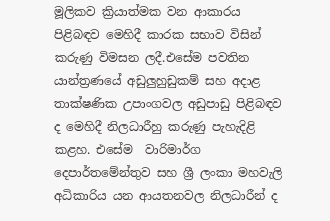මූලිකව ක්‍රියාත්මක වන ආකාරය පිළිබඳව මෙහිදී කාරක සභාව විසින් කරුණු විමසන ලදී.එසේම පවතින යාන්ත්‍රණයේ අඩුලුහුඩුකම් සහ අදාළ තාක්ෂණික උපාංගවල අඩුපාඩු පිළිබඳව ද මෙහිදී නිලධාරීහු කරුණු පැහැදිළි කළහ. එසේම  වාරිමාර්ග දෙපාර්තමේන්තුව සහ ශ්‍රී ලංකා මහවැලි අධිකාරිය යන ආයතනවල නිලධාරීන් ද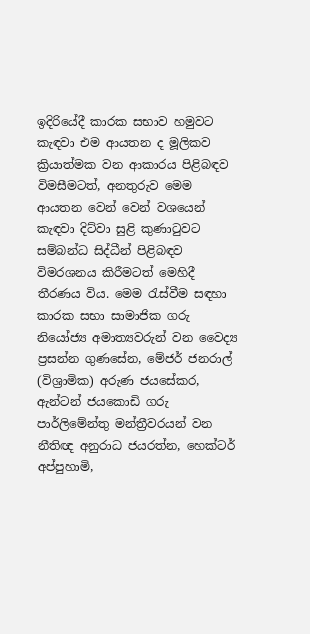ඉදිරියේදී කාරක සභාව හමුවට කැඳවා එම ආයතන ද මූලිකව ක්‍රියාත්මක වන ආකාරය පිළිබඳව විමසීමටත්, අනතුරුව මෙම ආයතන වෙන් වෙන් වශයෙන් කැඳවා දිට්වා සුළි කුණාටුවට සම්බන්ධ සිද්ධීන් පිළිබඳව විමරශනය කිරීමටත් මෙහිදී තීරණය විය. මෙම රැස්වීම සඳහා කාරක සභා සාමාජික ගරු නියෝජ්‍ය අමාත්‍යවරුන් වන වෛද්‍ය ප්‍රසන්න ගුණසේන, මේජර් ජනරාල් (විශ්‍රාමික) අරුණ ජයසේකර, ඇන්ටන් ජයකොඩි ගරු පාර්ලිමේන්තු මන්ත්‍රීවරයන් වන  නීතිඥ අනුරාධ ජයරත්න, හෙක්ටර් අප්පුහාමි,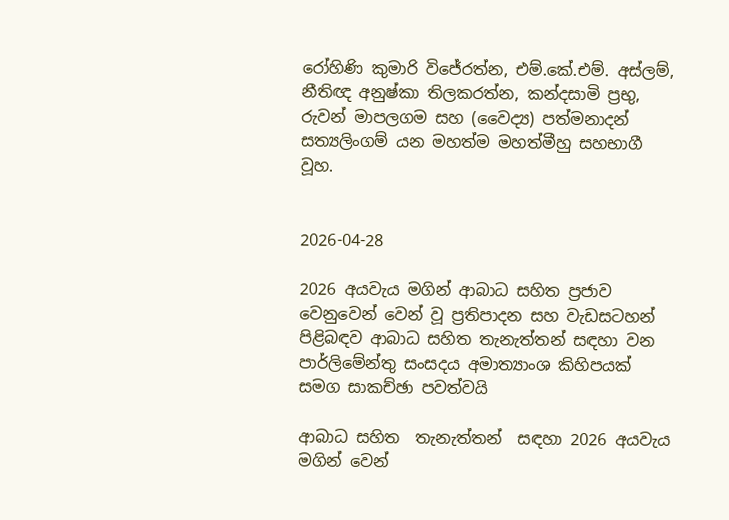රෝහිණි කුමාරි විජේරත්න, එම්.කේ.එම්. අස්ලම්, නීතිඥ අනුෂ්කා තිලකරත්න, කන්දසාමි ප්‍රභු, රුවන් මාපලගම සහ (වෛද්‍ය) පත්මනාදන් සත්‍යලිංගම් යන මහත්ම මහත්මීහු සහභාගී වූහ.


2026-04-28

2026 අයවැය මගින් ආබාධ සහිත ප්‍රජාව වෙනුවෙන් වෙන් වූ ප්‍රතිපාදන සහ වැඩසටහන් පිළිබඳව ආබාධ සහිත තැනැත්තන් සඳහා වන පාර්ලිමේන්තු සංසදය අමාත්‍යාංශ කිහිපයක් සමග සාකච්ඡා පවත්වයි

ආබාධ සහිත  තැනැත්තන්  සඳහා 2026 අයවැය මගින් වෙන්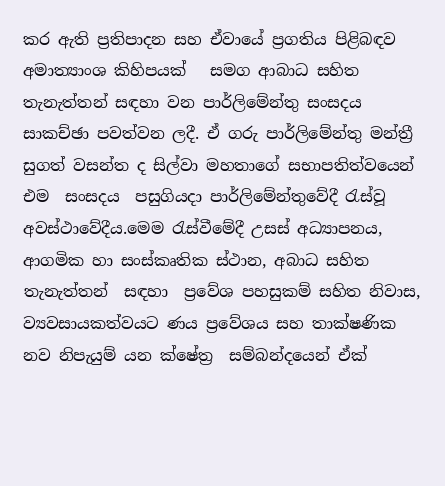කර ඇති ප්‍රතිපාදන සහ ඒවායේ ප්‍රගතිය පිළිබඳව  අමාත්‍යාංශ කිහිපයක්   සමග ආබාධ සහිත තැනැත්තන් සඳහා වන පාර්ලිමේන්තු සංසදය  සාකච්ඡා පවත්වන ලදී. ඒ ගරු පාර්ලිමේන්තු මන්ත්‍රී සුගත් වසන්ත ද සිල්වා මහතාගේ සභාපතිත්වයෙන්  එම  සංසදය  පසුගියදා පාර්ලිමේන්තුවේදී රැස්වූ අවස්ථාවේදීය.මෙම රැස්වීමේදී උසස් අධ්‍යාපනය, ආගමික හා සංස්කෘතික ස්ථාන, අබාධ සහිත තැනැත්තන්  සඳහා  ප්‍රවේශ පහසුකම් සහිත නිවාස, ව්‍යවසායකත්වයට ණය ප්‍රවේශය සහ තාක්ෂණික නව නිපැයුම් යන ක්ෂේත්‍ර  සම්බන්දයෙන් ඒක්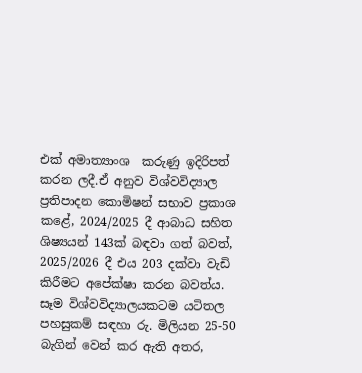එක් අමාත්‍යාංශ  කරුණු ඉදිරිපත් කරන ලදී.ඒ අනුව විශ්වවිද්‍යාල ප්‍රතිපාදන කොමිෂන් සභාව ප්‍රකාශ කළේ, 2024/2025 දී ආබාධ සහිත ශිෂ්‍යයන් 143ක් බඳවා ගත් බවත්, 2025/2026 දී එය 203 දක්වා වැඩි කිරීමට අපේක්ෂා කරන බවත්ය. සෑම විශ්වවිද්‍යාලයකටම යටිතල පහසුකම් සඳහා රු. මිලියන 25-50 බැගින් වෙන් කර ඇති අතර,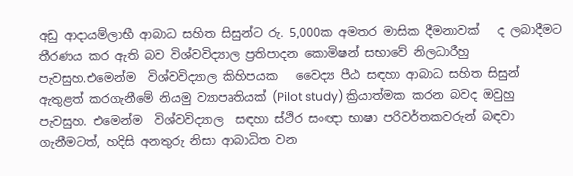අඩු ආදායම්ලාභී ආබාධ සහිත සිසුන්ට රු. 5,000ක අමතර මාසික දීමනාවක්   ද ලබාදීමට තීරණය කර ඇති බව විශ්වවිද්‍යාල ප්‍රතිපාදන කොමිෂන් සභාවේ නිලධාරීහු පැවසුහ.එමෙන්ම  විශ්වවිද්‍යාල කිහිපයක   වෛද්‍ය පීඨ සඳහා ආබාධ සහිත සිසුන් ඇතුළත් කරගැනීමේ නියමු ව්‍යාපෘතියක් (Pilot study) ක්‍රියාත්මක කරන බවද ඔවුහු පැවසුහ. එමෙන්ම  විශ්වවිද්‍යාල  සඳහා ස්ථිර සංඥා භාෂා පරිවර්තකවරුන් බඳවා ගැනීමටත්, හදිසි අනතුරු නිසා ආබාධිත වන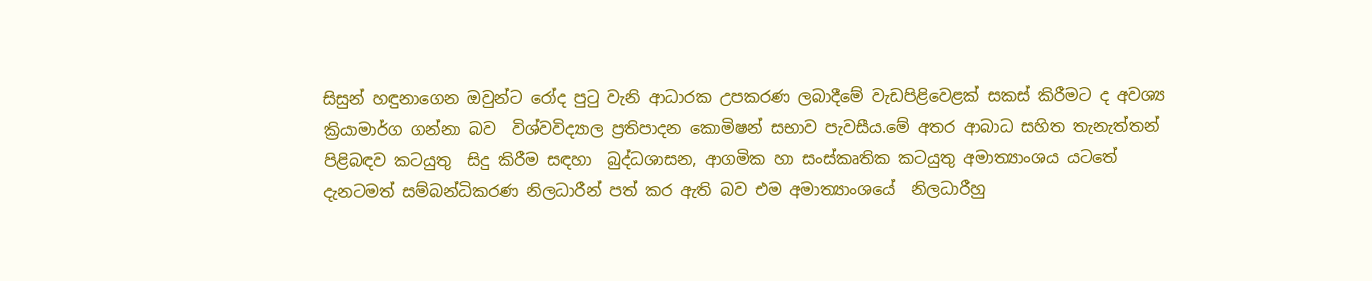සිසුන් හඳුනාගෙන ඔවුන්ට රෝද පුටු වැනි ආධාරක උපකරණ ලබාදීමේ වැඩපිළිවෙළක් සකස් කිරීමට ද අවශ්‍ය ක්‍රියාමාර්ග ගන්නා බව  විශ්වවිද්‍යාල ප්‍රතිපාදන කොමිෂන් සභාව පැවසීය.මේ අතර ආබාධ සහිත තැනැත්තන් පිළිබඳව කටයුතු  සිදු කිරීම සඳහා  බුද්ධශාසන, ආගමික හා සංස්කෘතික කටයුතු අමාත්‍යාංශය යටතේ දැනටමත් සම්බන්ධිකරණ නිලධාරීන් පත් කර ඇති බව එම අමාත්‍යාංශයේ  නිලධාරීහු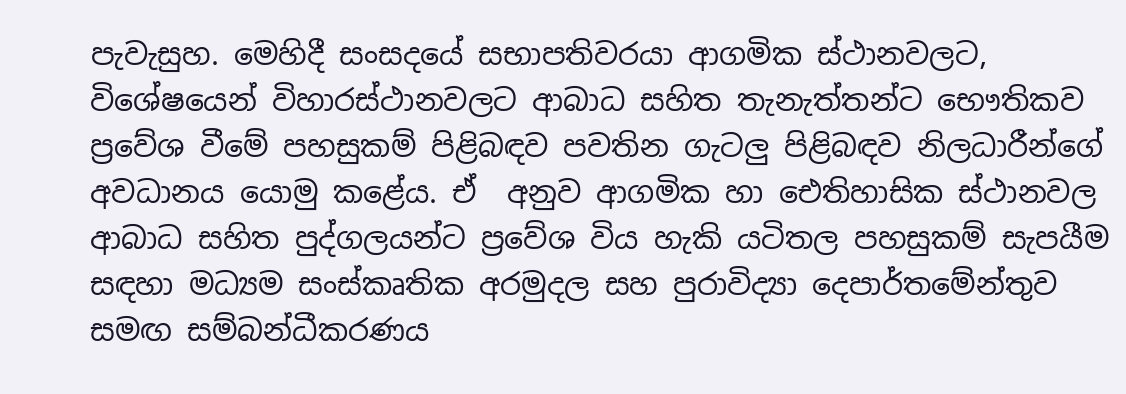පැවැසුහ. මෙහිදී සංසදයේ සභාපතිවරයා ආගමික ස්ථානවලට, විශේෂයෙන් විහාරස්ථානවලට ආබාධ සහිත තැනැත්තන්ට භෞතිකව ප්‍රවේශ වීමේ පහසුකම් පිළිබඳව පවතින ගැටලු පිළිබඳව නිලධාරීන්ගේ අවධානය යොමු කළේය. ඒ  අනුව ආගමික හා ඓතිහාසික ස්ථානවල ආබාධ සහිත පුද්ගලයන්ට ප්‍රවේශ විය හැකි යටිතල පහසුකම් සැපයීම සඳහා මධ්‍යම සංස්කෘතික අරමුදල සහ පුරාවිද්‍යා දෙපාර්තමේන්තුව සමඟ සම්බන්ධීකරණය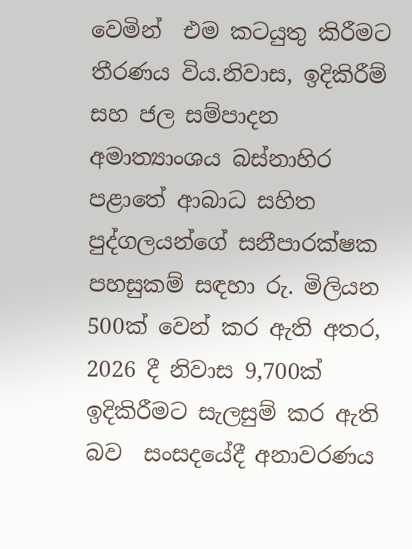වෙමින්  එම කටයුතු කිරීමට තීරණය විය.නිවාස, ඉදිකිරීම් සහ ජල සම්පාදන  අමාත්‍යාංශය බස්නාහිර පළාතේ ආබාධ සහිත පුද්ගලයන්ගේ සනීපාරක්ෂක පහසුකම් සඳහා රු. මිලියන 500ක් වෙන් කර ඇති අතර, 2026 දී නිවාස 9,700ක් ඉදිකිරීමට සැලසුම් කර ඇති බව  සංසදයේදී අනාවරණය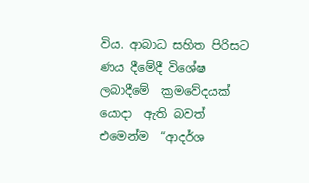විය. ආබාධ සහිත පිරිසට  ණය දීමේදී විශේෂ ලබාදීමේ  ක්‍රමවේදයක් යොදා  ඇති බවත්  එමෙන්ම  “ආදර්ශ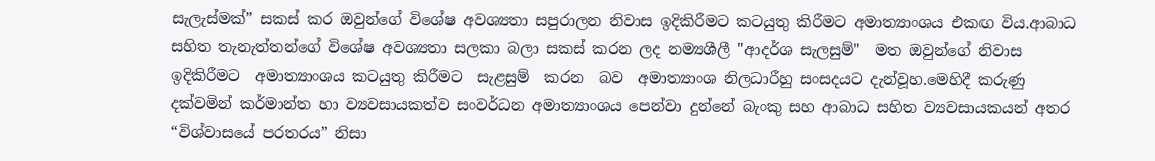සැලැස්මක්” සකස් කර ඔවුන්ගේ විශේෂ අවශ්‍යතා සපුරාලන නිවාස ඉදිකිරීමට කටයුතු කිරීමට අමාත්‍යාංශය එකඟ විය.ආබාධ සහිත තැනැත්තන්ගේ විශේෂ අවශ්‍යතා සලකා බලා සකස් කරන ලද නම්‍යශීලී "ආදර්ශ සැලසුම්"  මත ඔවුන්ගේ නිවාස ඉදිකිරීමට  අමාත්‍යාංශය කටයුතු කිරීමට  සැළසුම්  කරන  බව  අමාත්‍යාංශ නිලධාරීහු සංසදයට දැන්වූහ.මෙහිදී කරුණු දක්වමින් කර්මාන්ත හා ව්‍යවසායකත්ව සංවර්ධන අමාත්‍යාංශය පෙන්වා දුන්නේ බැංකු සහ ආබාධ සහිත ව්‍යවසායකයන් අතර “විශ්වාසයේ පරතරය” නිසා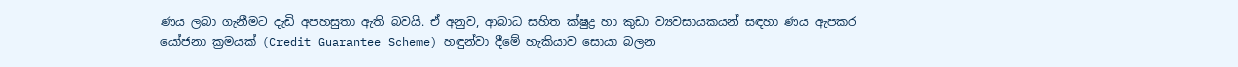ණය ලබා ගැනීමට දැඩි අපහසුතා ඇති බවයි. ඒ අනුව, ආබාධ සහිත ක්ෂුද්‍ර හා කුඩා ව්‍යවසායකයන් සඳහා ණය ඇපකර යෝජනා ක්‍රමයක් (Credit Guarantee Scheme) හඳුන්වා දීමේ හැකියාව සොයා බලන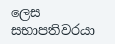ලෙස සභාපතිවරයා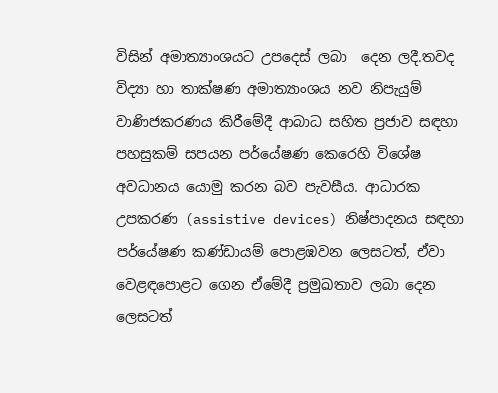විසින් අමාත්‍යාංශයට උපදෙස් ලබා  දෙන ලදී.තවද විද්‍යා හා තාක්ෂණ අමාත්‍යාංශය නව නිපැයුම් වාණිජකරණය කිරීමේදී ආබාධ සහිත ප්‍රජාව සඳහා පහසුකම් සපයන පර්යේෂණ කෙරෙහි විශේෂ අවධානය යොමු කරන බව පැවසීය. ආධාරක උපකරණ (assistive devices) නිෂ්පාදනය සඳහා පර්යේෂණ කණ්ඩායම් පොළඹවන ලෙසටත්, ඒවා වෙළඳපොළට ගෙන ඒමේදී ප්‍රමුඛතාව ලබා දෙන ලෙසටත්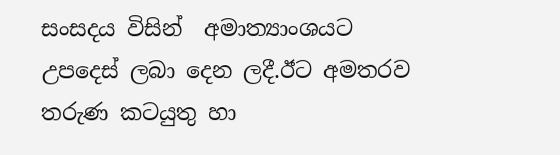සංසදය විසින්  අමාත්‍යාංශයට උපදෙස් ලබා දෙන ලදී.ඊට අමතරව තරුණ කටයුතු හා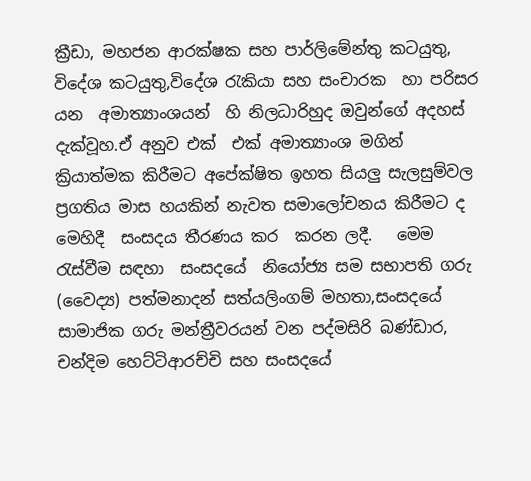ක්‍රීඩා, මහජන ආරක්ෂක සහ පාර්ලිමේන්තු කටයුතු, විදේශ කටයුතු,විදේශ රැකියා සහ සංචාරක  හා පරිසර  යන  අමාත්‍යාංශයන්  හි නිලධාරිහුද ඔවුන්ගේ අදහස් දැක්වූහ.ඒ අනුව එක්  එක් අමාත්‍යාංශ මගින්  ක්‍රියාත්මක කිරීමට අපේක්ෂිත ඉහත සියලු සැලසුම්වල ප්‍රගතිය මාස හයකින් නැවත සමාලෝචනය කිරීමට ද මෙහිදී  සංසදය තීරණය කර  කරන ලදී.   මෙම රැස්වීම සඳහා  සංසදයේ  නියෝජ්‍ය සම සභාපති ගරු (වෛද්‍ය) පත්මනාදන් සත්යලිංගම් මහතා,සංසදයේ  සාමාජික ගරු මන්ත්‍රීවරයන් වන පද්මසිරි බණ්ඩාර, චන්දිම හෙට්ටිආරච්චි සහ සංසදයේ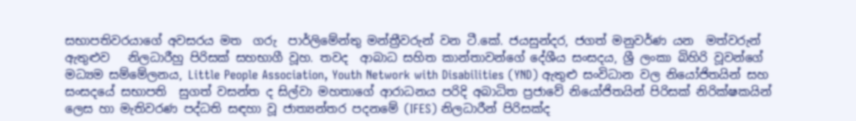සභාපතිවරයාගේ අවසරය මත  ගරු  පාර්ලිමේන්තු මන්ත්‍රීවරුන් වන ටී.කේ. ජයසුන්දර, ජගත් මනුවර්ණ යන  මත්වරුන් ඇතුළුව   නිලධාරීහු පිරිසක් සහභාගී වූහ. තවද  ආබාධ සහිත කාන්තාවන්ගේ දේශීය සංසදය, ශ්‍රී ලංකා බිහිරි වූවන්ගේ මධ්‍යම සම්මේලනය, Little People Association, Youth Network with Disabilities (YND) ඇතුළු සංවිධාන වල නියෝජිතයින් සහ  සංසදයේ සභාපති  සුගත් වසන්ත ද සිල්වා මහතාගේ ආරාධනය පරිදි අබාධිත ප්‍රජාවේ නියෝජිතයින් පිරිසක් නිරික්ෂකයින් ලෙස හා මැතිවරණ පද්ධති සඳහා වූ ජාත්‍යන්තර පදනමේ (IFES) නිලධාරීන් පිරිසක්ද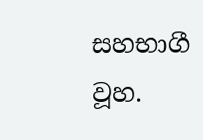සහභාගී වූහ.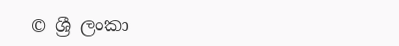© ශ්‍රී ලංකා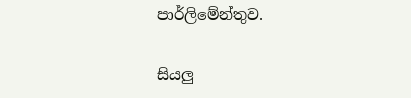පාර්ලි‌මේන්තුව.

සියලු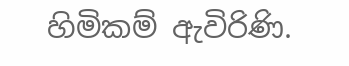හිමිකම් ඇවිරිණි.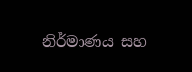නිර්මාණය සහ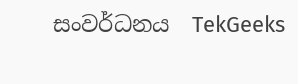සංවර්ධනය  TekGeeks